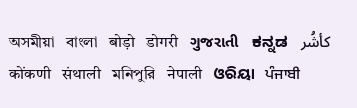অসমীয়া   বাংলা   बोड़ो   डोगरी   ગુજરાતી   ಕನ್ನಡ   كأشُر   कोंकणी   संथाली   মনিপুরি   नेपाली   ଓରିୟା   ਪੰਜਾਬੀ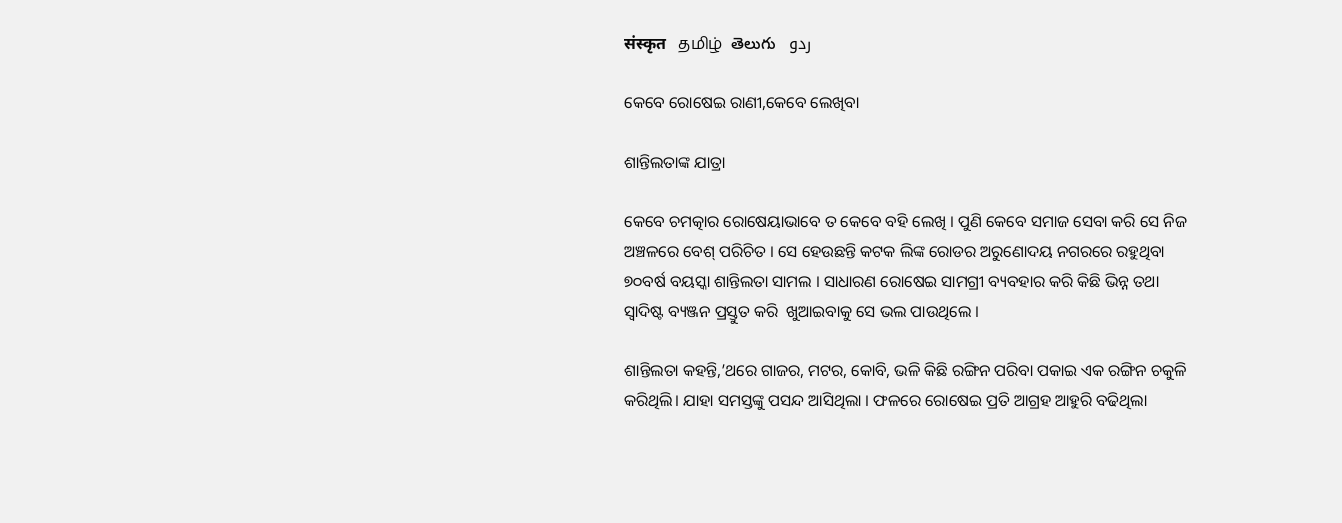संस्कृत   தமிழ்  తెలుగు   ردو

କେବେ ରୋଷେଇ ରାଣୀ,କେବେ ଲେଖିବା

ଶାନ୍ତିଲତାଙ୍କ ଯାତ୍ରା

କେବେ ଚମତ୍କାର ରୋଷେୟାଭାବେ ତ କେବେ ବହି ଲେଖି । ପୁଣି କେବେ ସମାଜ ସେବା କରି ସେ ନିଜ ଅଞ୍ଚଳରେ ବେଶ୍ ପରିଚିତ । ସେ ହେଉଛନ୍ତି କଟକ ଲିଙ୍କ ରୋଡର ଅରୁଣୋଦୟ ନଗରରେ ରହୁଥିବା ୭୦ବର୍ଷ ବୟସ୍କା ଶାନ୍ତିଲତା ସାମଲ । ସାଧାରଣ ରୋଷେଇ ସାମଗ୍ରୀ ବ୍ୟବହାର କରି କିଛି ଭିନ୍ନ ତଥା ସ୍ଵାଦିଷ୍ଟ ବ୍ୟଞ୍ଜନ ପ୍ରସ୍ତୁତ କରି  ଖୁଆଇବାକୁ ସେ ଭଲ ପାଉଥିଲେ ।

ଶାନ୍ତିଲତା କହନ୍ତି,’ଥରେ ଗାଜର, ମଟର, କୋବି, ଭଳି କିଛି ରଙ୍ଗିନ ପରିବା ପକାଇ ଏକ ରଙ୍ଗିନ ଚକୁଳି କରିଥିଲି। ଯାହା ସମସ୍ତଙ୍କୁ ପସନ୍ଦ ଆସିଥିଲା । ଫଳରେ ରୋଷେଇ ପ୍ରତି ଆଗ୍ରହ ଆହୁରି ବଢିଥିଲା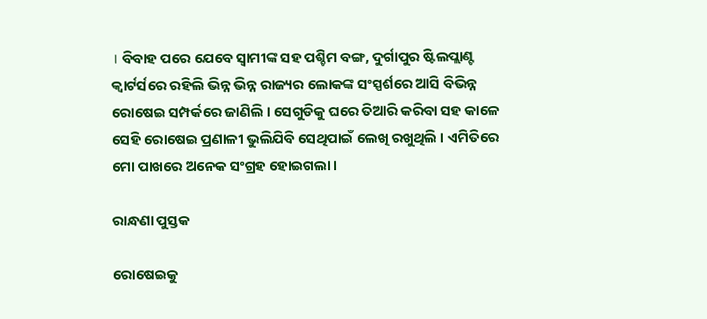। ବିବାହ ପରେ ଯେବେ ସ୍ଵାମୀଙ୍କ ସହ ପଶ୍ଚିମ ବଙ୍ଗ, ଦୁର୍ଗାପୁର ଷ୍ଟିଲପ୍ଲାଣ୍ଟ କ୍ଵାର୍ଟର୍ସରେ ରହିଲି ଭିନ୍ନ ଭିନ୍ନ ରାଜ୍ୟର ଲୋକଙ୍କ ସଂସ୍ପର୍ଶରେ ଆସି ବିଭିନ୍ନ ରୋଷେଇ ସମ୍ପର୍କରେ ଜାଣିଲି । ସେଗୁଡିକୁ ଘରେ ତିଆରି କରିବା ସହ କାଳେ ସେହି ରୋଷେଇ ପ୍ରଣାଳୀ ଭୁଲିଯିବି ସେଥିପାଇଁ ଲେଖି ରଖୁଥିଲି । ଏମିତିରେ ମୋ ପାଖରେ ଅନେକ ସଂଗ୍ରହ ହୋଇଗଲା ।

ରାନ୍ଧଣା ପୁସ୍ତକ

ରୋଷେଇକୁ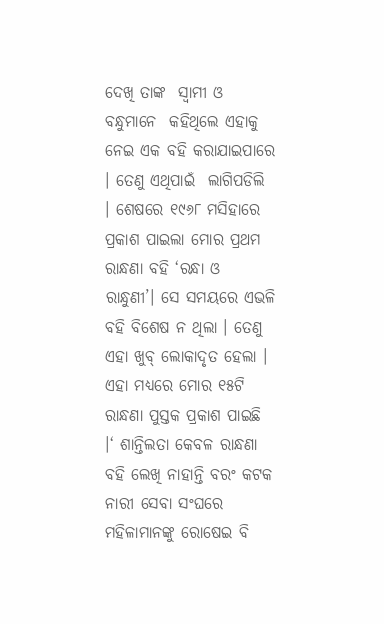ଦେଖି ତାଙ୍କ  ସ୍ଵାମୀ ଓ ବନ୍ଧୁମାନେ  କହିଥିଲେ ଏହାକୁ ନେଇ ଏକ ବହି କରାଯାଇପାରେ । ତେଣୁ ଏଥିପାଇଁ  ଲାଗିପଡିଲି । ଶେଷରେ ୧୯୬୮ ମସିହାରେ ପ୍ରକାଶ ପାଇଲା ମୋର ପ୍ରଥମ ରାନ୍ଧଣା ବହି ‘ରନ୍ଧା ଓ ରାନ୍ଧୁଣୀ’। ସେ ସମୟରେ ଏଭଳି ବହି ବିଶେଷ ନ ଥିଲା । ତେଣୁ ଏହା ଖୁବ୍ ଲୋକାଦୃତ ହେଲା । ଏହା ମଧ୍ୟରେ ମୋର ୧୫ଟି ରାନ୍ଧଣା ପୁସ୍ତକ ପ୍ରକାଶ ପାଇଛି ।‘ ଶାନ୍ତିଲତା କେବଳ ରାନ୍ଧଣା ବହି ଲେଖି ନାହାନ୍ତି ବରଂ କଟକ ନାରୀ ସେବା ସଂଘରେ ମହିଳାମାନଙ୍କୁ ରୋଷେଇ ବି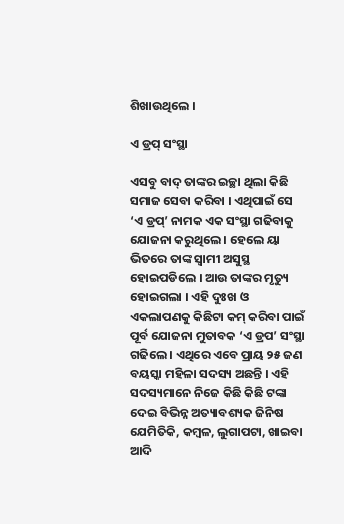ଶିଖାଉଥିଲେ ।

ଏ ଡ୍ରପ୍ ସଂସ୍ଥା

ଏସବୁ ବାଦ୍ ତାଙ୍କର ଇଚ୍ଛା ଥିଲା କିଛି ସମାଜ ସେବା କରିବା । ଏଥିପାଇଁ ସେ ‘ଏ ଡ୍ରପ୍’ ନାମକ ଏକ ସଂସ୍ଥା ଗଢିବାକୁ ଯୋଜନା କରୁଥିଲେ । ହେଲେ ୟା ଭିତରେ ତାଙ୍କ ସ୍ଵାମୀ ଅସୁସ୍ଥ ହୋଇପଡିଲେ । ଆଉ ତାଙ୍କର ମୃତ୍ୟୁ ହୋଇଗଲା । ଏହି ଦୁଃଖ ଓ ଏକଲାପଣକୁ କିଛିଟା କମ୍ କରିବା ପାଇଁ ପୂର୍ବ ଯୋଜନା ମୁତାବକ ‘ଏ ଡ୍ରପ’ ସଂସ୍ଥା ଗଢିଲେ । ଏଥିରେ ଏବେ ପ୍ରାୟ ୨୫ ଜଣ ବୟସ୍କା ମହିଳା ସଦସ୍ୟ ଅଛନ୍ତି । ଏହି ସଦସ୍ୟମାନେ ନିଜେ କିଛି କିଛି ଟଙ୍କା ଦେଇ ବିଭିନ୍ନ ଅତ୍ୟାବଶ୍ୟକ ଜିନିଷ ଯେମିତିକି, କମ୍ବଳ, ଲୁଗାପଟା, ଖାଇବା ଆଦି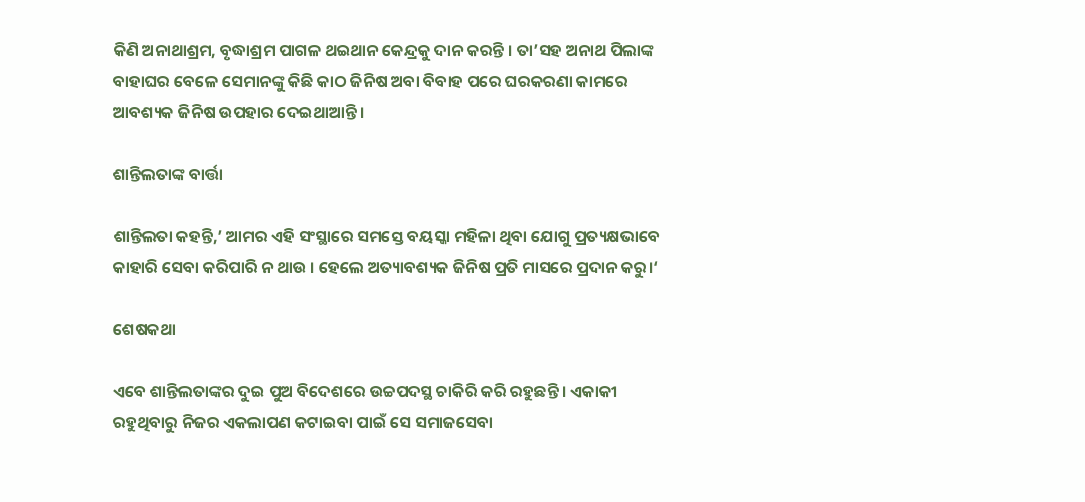କିଣି ଅନାଥାଶ୍ରମ, ବୃଦ୍ଧାଶ୍ରମ ପାଗଳ ଥଇଥାନ କେନ୍ଦ୍ରକୁ ଦାନ କରନ୍ତି । ତା’ସହ ଅନାଥ ପିଲାଙ୍କ ବାହାଘର ବେଳେ ସେମାନଙ୍କୁ କିଛି କାଠ ଜିନିଷ ଅବା ବିବାହ ପରେ ଘରକରଣା କାମରେ ଆବଶ୍ୟକ ଜିନିଷ ଉପହାର ଦେଇଥାଆନ୍ତି ।

ଶାନ୍ତିଲତାଙ୍କ ବାର୍ତ୍ତା

ଶାନ୍ତିଲତା କହନ୍ତି,’ ଆମର ଏହି ସଂସ୍ଥାରେ ସମସ୍ତେ ବୟସ୍କା ମହିଳା ଥିବା ଯୋଗୁ ପ୍ରତ୍ୟକ୍ଷଭାବେ କାହାରି ସେବା କରିପାରି ନ ଥାଉ । ହେଲେ ଅତ୍ୟାବଶ୍ୟକ ଜିନିଷ ପ୍ରତି ମାସରେ ପ୍ରଦାନ କରୁ।‘

ଶେଷକଥା

ଏବେ ଶାନ୍ତିଲତାଙ୍କର ଦୁଇ ପୁଅ ବିଦେଶରେ ଉଚ୍ଚପଦସ୍ଥ ଚାକିରି କରି ରହୁଛନ୍ତି । ଏକାକୀ ରହୁଥିବାରୁ ନିଜର ଏକଲାପଣ କଟାଇବା ପାଇଁ ସେ ସମାଜସେବା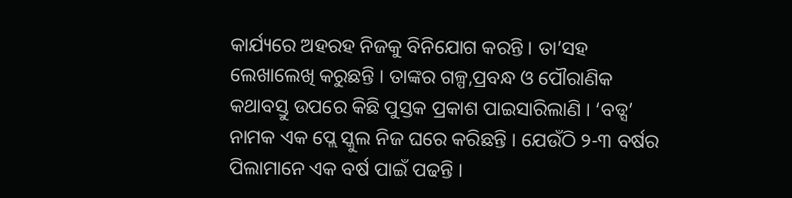କାର୍ଯ୍ୟରେ ଅହରହ ନିଜକୁ ବିନିଯୋଗ କରନ୍ତି । ତା’ସହ ଲେଖାଲେଖି କରୁଛନ୍ତି । ତାଙ୍କର ଗଳ୍ପ,ପ୍ରବନ୍ଧ ଓ ପୌରାଣିକ କଥାବସ୍ତୁ ଉପରେ କିଛି ପୁସ୍ତକ ପ୍ରକାଶ ପାଇସାରିଲାଣି । ‘ବଡ୍ସ’ ନାମକ ଏକ ପ୍ଲେ ସ୍କୁଲ ନିଜ ଘରେ କରିଛନ୍ତି । ଯେଉଁଠି ୨-୩ ବର୍ଷର ପିଲାମାନେ ଏକ ବର୍ଷ ପାଇଁ ପଢନ୍ତି ।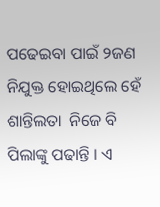ପଢେଇବା ପାଇଁ ୨ଜଣ ନିଯୁକ୍ତ ହୋଇଥିଲେ ହେଁ ଶାନ୍ତିଲତା  ନିଜେ ବି ପିଲାଙ୍କୁ ପଢାନ୍ତି । ଏ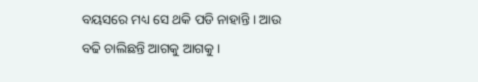ବୟସରେ ମଧ୍ୟ ସେ ଥକି ପଡି ନାହାନ୍ତି । ଆଉ ବଢି ଚାଲିଛନ୍ତି ଆଗକୁ ଆଗକୁ ।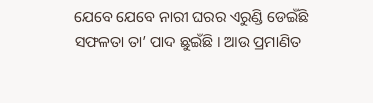ଯେବେ ଯେବେ ନାରୀ ଘରର ଏରୁଣ୍ଡି ଡେଇଁଛି ସଫଳତା ତା’ ପାଦ ଛୁଇଁଛି । ଆଉ ପ୍ରମାଣିତ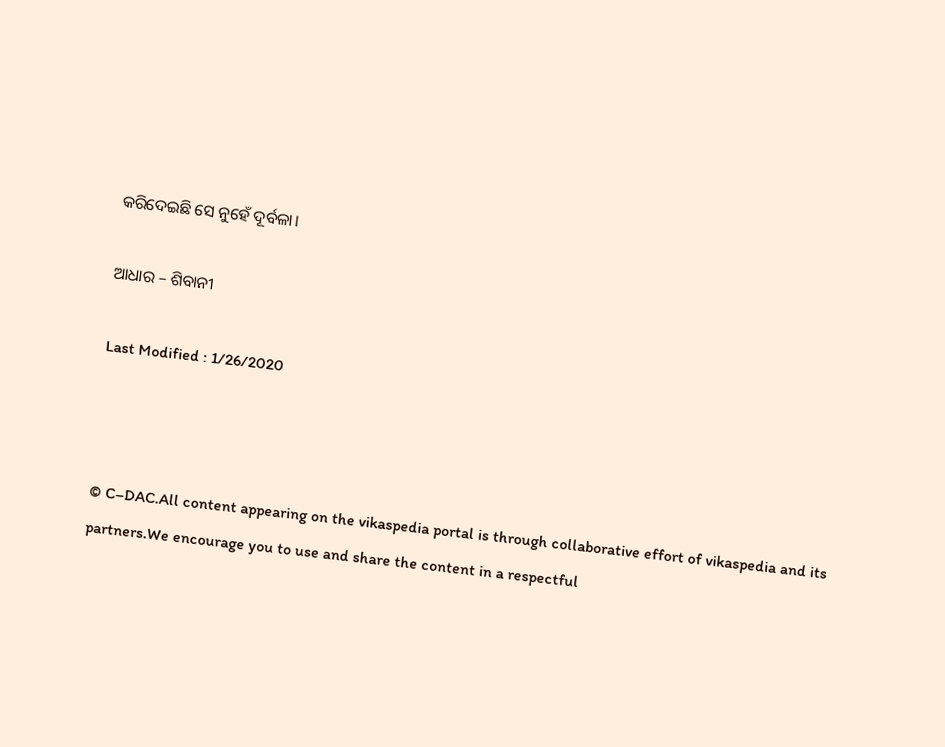କରିଦେଇଛି ସେ ନୁହେଁ ଦୂର୍ବଳା।

ଆଧାର – ଶିବାନୀ

Last Modified : 1/26/2020



© C–DAC.All content appearing on the vikaspedia portal is through collaborative effort of vikaspedia and its partners.We encourage you to use and share the content in a respectful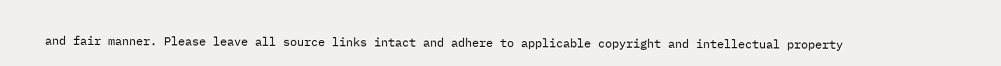and fair manner. Please leave all source links intact and adhere to applicable copyright and intellectual property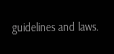guidelines and laws.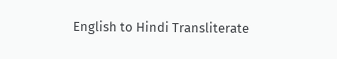English to Hindi Transliterate